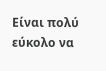Είναι πολύ εύκολο να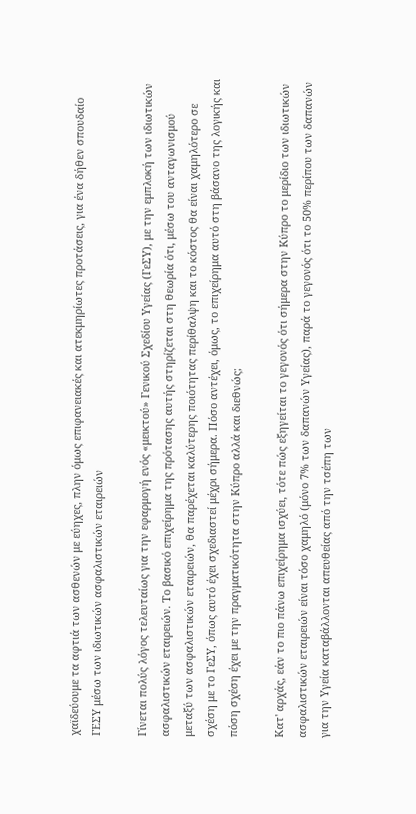χαϊδεύουμε τα αφτιά των ασθενών με εύηχες, πλην όμως επιφανειακές και ατεκμηρίωτες προτάσεις, για ένα δήθεν σπουδαίο ΓΕΣΥ μέσω των ιδιωτικών ασφαλιστικών εταιρειών

Γίνεται πολύς λόγος τελευταίως για την εφαρμογή ενός «μεικτού» Γενικού Σχεδίου Υγείας (ΓεΣΥ), με την εμπλοκή των ιδιωτικών ασφαλιστικών εταιρειών. Το βασικό επιχείρημα της πρότασης αυτής στηρίζεται στη θεωρία ότι, μέσω του ανταγωνισμού μεταξύ των ασφαλιστικών εταιρειών, θα παρέχεται καλύτερης ποιότητας περίθαλψη και το κόστος θα είναι χαμηλότερο σε σχέση με το ΓεΣΥ, όπως αυτό έχει σχεδιαστεί μέχρι σήμερα. Πόσο αντέχει, όμως, το επιχείρημα αυτό στη βάσανο της λογικής και πόση σχέση έχει με την πραγματικότητα στην Κύπρο αλλά και διεθνώς;

Κατ' αρχάς, εάν το πιο πάνω επιχείρημα ισχύει, τότε πώς εξηγείται το γεγονός ότι σήμερα στην Κύπρο το μερίδιο των ιδιωτικών ασφαλιστικών εταιρειών είναι τόσο χαμηλό (μόνο 7% των δαπανών Υγείας), παρά το γεγονός ότι το 50% περίπου των δαπανών για την Υγεία καταβάλλονται απευθείας από την τσέπη των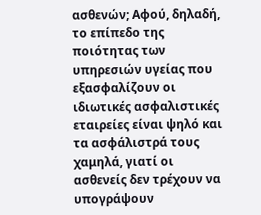ασθενών; Αφού, δηλαδή, το επίπεδο της ποιότητας των υπηρεσιών υγείας που εξασφαλίζουν οι ιδιωτικές ασφαλιστικές εταιρείες είναι ψηλό και τα ασφάλιστρά τους χαμηλά, γιατί οι ασθενείς δεν τρέχουν να υπογράψουν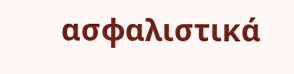ασφαλιστικά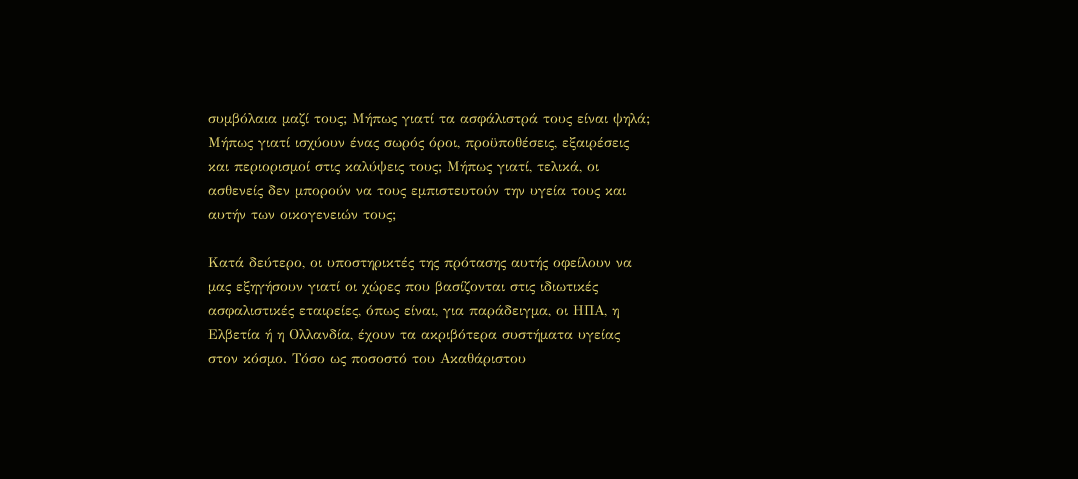συμβόλαια μαζί τους; Μήπως γιατί τα ασφάλιστρά τους είναι ψηλά; Μήπως γιατί ισχύουν ένας σωρός όροι, προϋποθέσεις, εξαιρέσεις και περιορισμοί στις καλύψεις τους; Μήπως γιατί, τελικά, οι ασθενείς δεν μπορούν να τους εμπιστευτούν την υγεία τους και αυτήν των οικογενειών τους;

Κατά δεύτερο, οι υποστηρικτές της πρότασης αυτής οφείλουν να μας εξηγήσουν γιατί οι χώρες που βασίζονται στις ιδιωτικές ασφαλιστικές εταιρείες, όπως είναι, για παράδειγμα, οι ΗΠΑ, η Ελβετία ή η Ολλανδία, έχουν τα ακριβότερα συστήματα υγείας στον κόσμο. Τόσο ως ποσοστό του Ακαθάριστου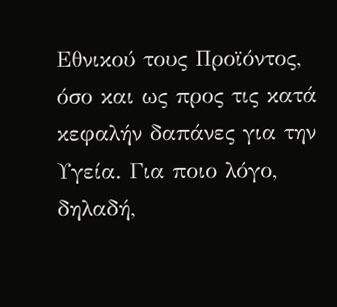Εθνικού τους Προϊόντος, όσο και ως προς τις κατά κεφαλήν δαπάνες για την Υγεία. Για ποιο λόγο, δηλαδή,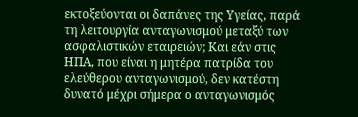εκτοξεύονται οι δαπάνες της Υγείας, παρά τη λειτουργία ανταγωνισμού μεταξύ των ασφαλιστικών εταιρειών; Και εάν στις ΗΠΑ, που είναι η μητέρα πατρίδα του ελεύθερου ανταγωνισμού, δεν κατέστη δυνατό μέχρι σήμερα ο ανταγωνισμός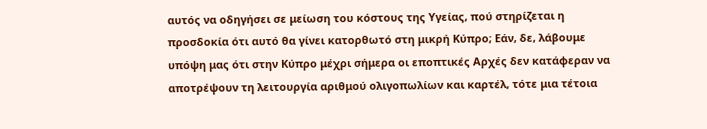αυτός να οδηγήσει σε μείωση του κόστους της Υγείας, πού στηρίζεται η προσδοκία ότι αυτό θα γίνει κατορθωτό στη μικρή Κύπρο; Εάν, δε, λάβουμε υπόψη μας ότι στην Κύπρο μέχρι σήμερα οι εποπτικές Αρχές δεν κατάφεραν να αποτρέψουν τη λειτουργία αριθμού ολιγοπωλίων και καρτέλ, τότε μια τέτοια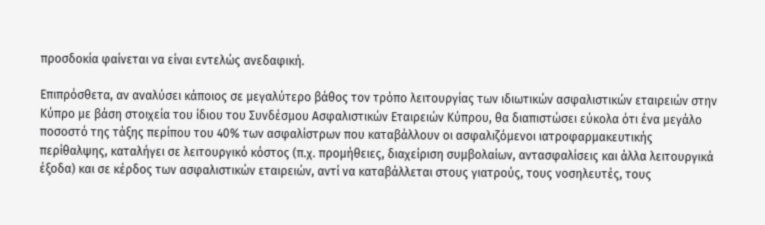προσδοκία φαίνεται να είναι εντελώς ανεδαφική.

Επιπρόσθετα, αν αναλύσει κάποιος σε μεγαλύτερο βάθος τον τρόπο λειτουργίας των ιδιωτικών ασφαλιστικών εταιρειών στην Κύπρο με βάση στοιχεία του ίδιου του Συνδέσμου Ασφαλιστικών Εταιρειών Κύπρου, θα διαπιστώσει εύκολα ότι ένα μεγάλο ποσοστό της τάξης περίπου του 40% των ασφαλίστρων που καταβάλλουν οι ασφαλιζόμενοι ιατροφαρμακευτικής περίθαλψης, καταλήγει σε λειτουργικό κόστος (π.χ. προμήθειες, διαχείριση συμβολαίων, αντασφαλίσεις και άλλα λειτουργικά έξοδα) και σε κέρδος των ασφαλιστικών εταιρειών, αντί να καταβάλλεται στους γιατρούς, τους νοσηλευτές, τους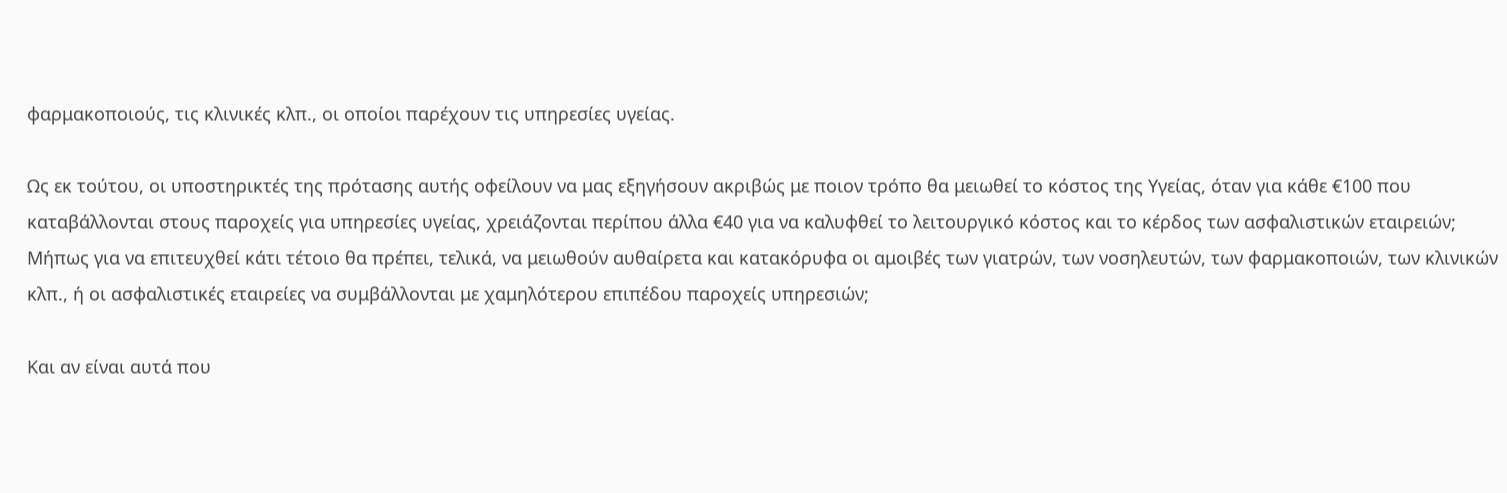φαρμακοποιούς, τις κλινικές κλπ., οι οποίοι παρέχουν τις υπηρεσίες υγείας.

Ως εκ τούτου, οι υποστηρικτές της πρότασης αυτής οφείλουν να μας εξηγήσουν ακριβώς με ποιον τρόπο θα μειωθεί το κόστος της Υγείας, όταν για κάθε €100 που καταβάλλονται στους παροχείς για υπηρεσίες υγείας, χρειάζονται περίπου άλλα €40 για να καλυφθεί το λειτουργικό κόστος και το κέρδος των ασφαλιστικών εταιρειών; Μήπως για να επιτευχθεί κάτι τέτοιο θα πρέπει, τελικά, να μειωθούν αυθαίρετα και κατακόρυφα οι αμοιβές των γιατρών, των νοσηλευτών, των φαρμακοποιών, των κλινικών κλπ., ή οι ασφαλιστικές εταιρείες να συμβάλλονται με χαμηλότερου επιπέδου παροχείς υπηρεσιών;

Και αν είναι αυτά που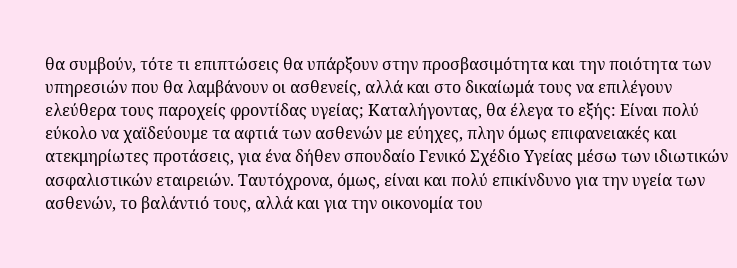θα συμβούν, τότε τι επιπτώσεις θα υπάρξουν στην προσβασιμότητα και την ποιότητα των υπηρεσιών που θα λαμβάνουν οι ασθενείς, αλλά και στο δικαίωμά τους να επιλέγουν ελεύθερα τους παροχείς φροντίδας υγείας; Καταλήγοντας, θα έλεγα το εξής: Είναι πολύ εύκολο να χαϊδεύουμε τα αφτιά των ασθενών με εύηχες, πλην όμως επιφανειακές και ατεκμηρίωτες προτάσεις, για ένα δήθεν σπουδαίο Γενικό Σχέδιο Υγείας μέσω των ιδιωτικών ασφαλιστικών εταιρειών. Ταυτόχρονα, όμως, είναι και πολύ επικίνδυνο για την υγεία των ασθενών, το βαλάντιό τους, αλλά και για την οικονομία του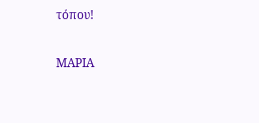τόπου!

ΜΑΡΙΑ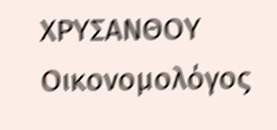ΧΡΥΣΑΝΘΟΥ
Οικονομολόγος